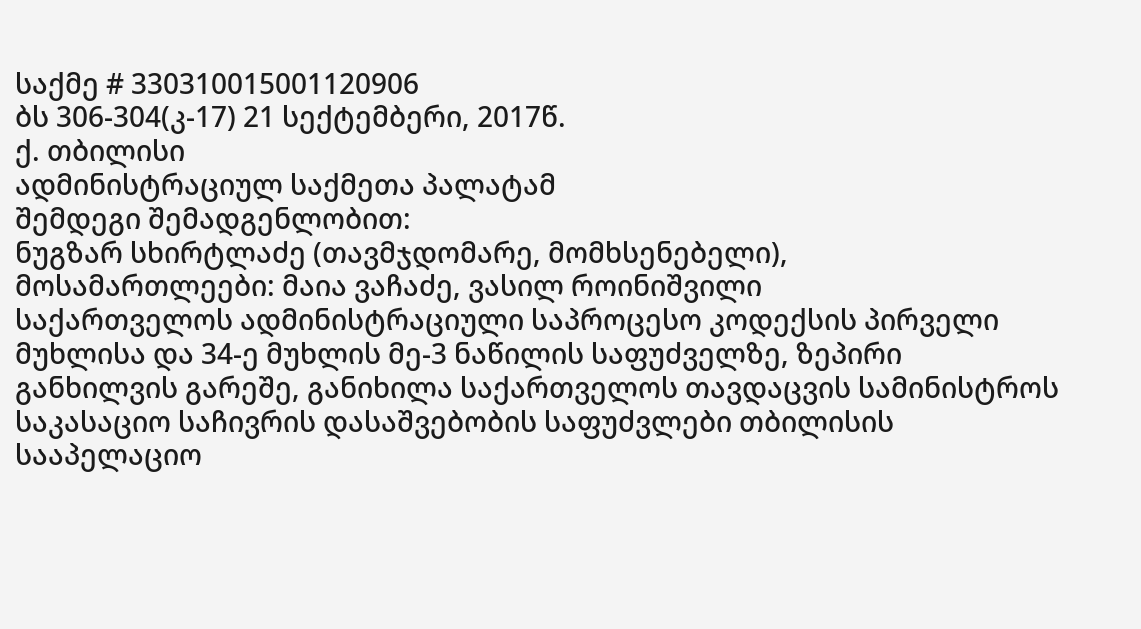საქმე # 330310015001120906
ბს 306-304(კ-17) 21 სექტემბერი, 2017წ.
ქ. თბილისი
ადმინისტრაციულ საქმეთა პალატამ
შემდეგი შემადგენლობით:
ნუგზარ სხირტლაძე (თავმჯდომარე, მომხსენებელი),
მოსამართლეები: მაია ვაჩაძე, ვასილ როინიშვილი
საქართველოს ადმინისტრაციული საპროცესო კოდექსის პირველი მუხლისა და 34-ე მუხლის მე-3 ნაწილის საფუძველზე, ზეპირი განხილვის გარეშე, განიხილა საქართველოს თავდაცვის სამინისტროს საკასაციო საჩივრის დასაშვებობის საფუძვლები თბილისის სააპელაციო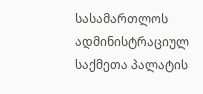სასამართლოს ადმინისტრაციულ საქმეთა პალატის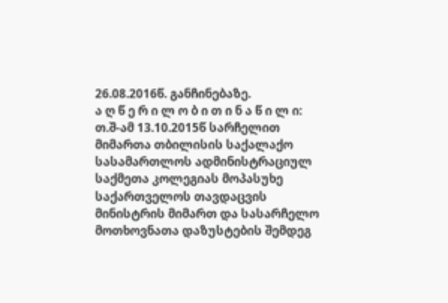26.08.2016წ. განჩინებაზე.
ა ღ წ ე რ ი ლ ო ბ ი თ ი ნ ა წ ი ლ ი:
თ.შ-ამ 13.10.2015წ სარჩელით მიმართა თბილისის საქალაქო სასამართლოს ადმინისტრაციულ საქმეთა კოლეგიას მოპასუხე საქართველოს თავდაცვის მინისტრის მიმართ და სასარჩელო მოთხოვნათა დაზუსტების შემდეგ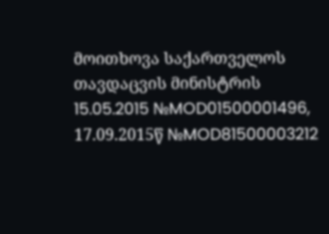მოითხოვა საქართველოს თავდაცვის მინისტრის 15.05.2015 №MOD01500001496, 17.09.2015წ №MOD81500003212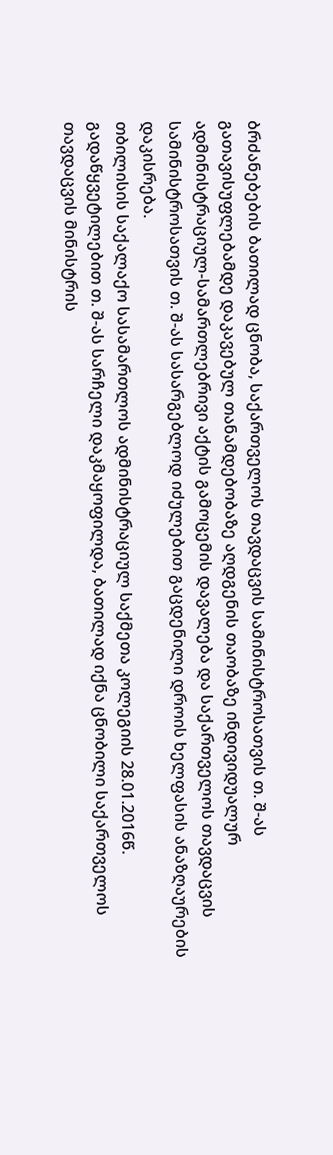ბრძანებების ბათილად ცნობა, საქართველოს თავდაცვის სამინისტროსათვის თ. შ-ას გათავისუფლებამდე დაკავებულ თანამდებობაზე აღდგენის თაობაზე ინდივიდუალურ ადმინისტრაციულ-სამართლებრივი აქტის გამოცემის დავალება და საქართველოს თავდაცვის სამინისტროსათვის თ. შ-ას სასარგებლოდ იძულებით გაცდენილი დროის ხელფასის ანაზღაურების დაკისრება.
თბილისის საქალაქო სასამართლოს ადმინისტრაციულ საქმეთა კოლეგიის 28.01.2016წ. გადაწყვეტილებით თ. შ-ას სარჩელი დაკმაყოფილდა, ბათილად იქნა ცნობილი საქართველოს თავდაცვის მინისტრის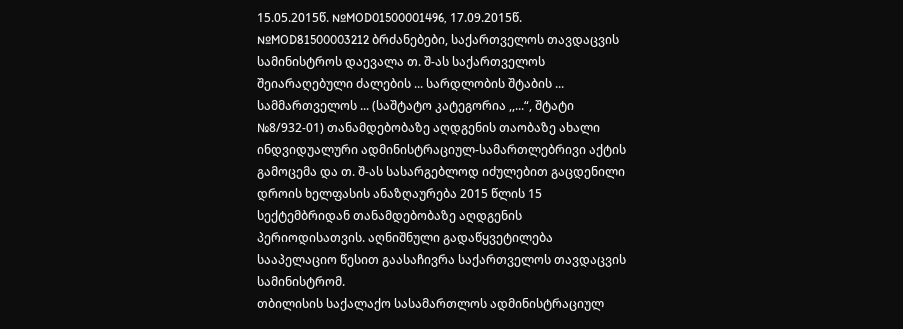15.05.2015წ. №MOD01500001496, 17.09.2015წ. №MOD81500003212 ბრძანებები, საქართველოს თავდაცვის სამინისტროს დაევალა თ. შ-ას საქართველოს შეიარაღებული ძალების ... სარდლობის შტაბის ... სამმართველოს ... (საშტატო კატეგორია ,,...“, შტატი №8/932-01) თანამდებობაზე აღდგენის თაობაზე ახალი ინდვიდუალური ადმინისტრაციულ-სამართლებრივი აქტის გამოცემა და თ. შ-ას სასარგებლოდ იძულებით გაცდენილი დროის ხელფასის ანაზღაურება 2015 წლის 15 სექტემბრიდან თანამდებობაზე აღდგენის პერიოდისათვის. აღნიშნული გადაწყვეტილება სააპელაციო წესით გაასაჩივრა საქართველოს თავდაცვის სამინისტრომ.
თბილისის საქალაქო სასამართლოს ადმინისტრაციულ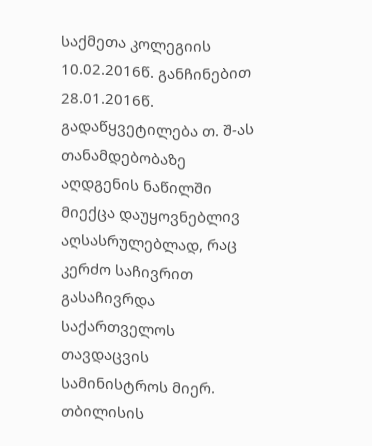საქმეთა კოლეგიის 10.02.2016წ. განჩინებით 28.01.2016წ. გადაწყვეტილება თ. შ-ას თანამდებობაზე აღდგენის ნაწილში მიექცა დაუყოვნებლივ აღსასრულებლად, რაც კერძო საჩივრით გასაჩივრდა საქართველოს თავდაცვის სამინისტროს მიერ. თბილისის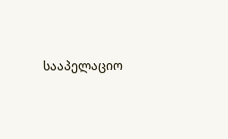სააპელაციო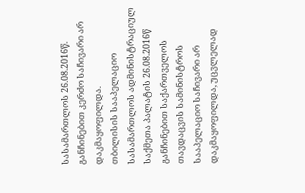სასამართლოს 26.08.2016წ. განჩინებით კერძო საჩივარი არ დაკმაყოფილდა.
თბილისის სააპელაციო სასამართლოს ადმინისტრაციულ საქმეთა პალატის 26.08.2016წ განჩინებით საქართველოს თავდაცვის სამინისტროს სააპელაციო საჩივარი არ დაკმაყოფილდა, უცვლელად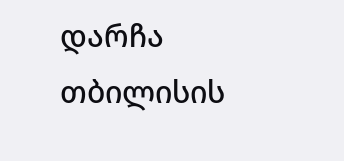დარჩა თბილისის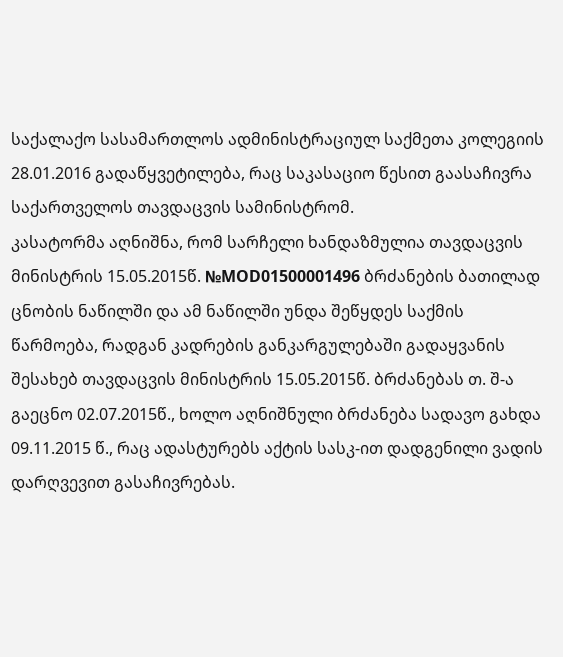საქალაქო სასამართლოს ადმინისტრაციულ საქმეთა კოლეგიის 28.01.2016 გადაწყვეტილება, რაც საკასაციო წესით გაასაჩივრა საქართველოს თავდაცვის სამინისტრომ.
კასატორმა აღნიშნა, რომ სარჩელი ხანდაზმულია თავდაცვის მინისტრის 15.05.2015წ. №MOD01500001496 ბრძანების ბათილად ცნობის ნაწილში და ამ ნაწილში უნდა შეწყდეს საქმის წარმოება, რადგან კადრების განკარგულებაში გადაყვანის შესახებ თავდაცვის მინისტრის 15.05.2015წ. ბრძანებას თ. შ-ა გაეცნო 02.07.2015წ., ხოლო აღნიშნული ბრძანება სადავო გახდა 09.11.2015 წ., რაც ადასტურებს აქტის სასკ-ით დადგენილი ვადის დარღვევით გასაჩივრებას.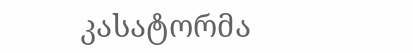კასატორმა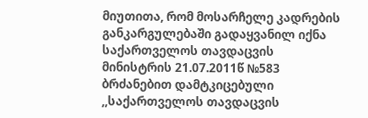მიუთითა, რომ მოსარჩელე კადრების განკარგულებაში გადაყვანილ იქნა საქართველოს თავდაცვის მინისტრის 21.07.2011წ №583 ბრძანებით დამტკიცებული ,,საქართველოს თავდაცვის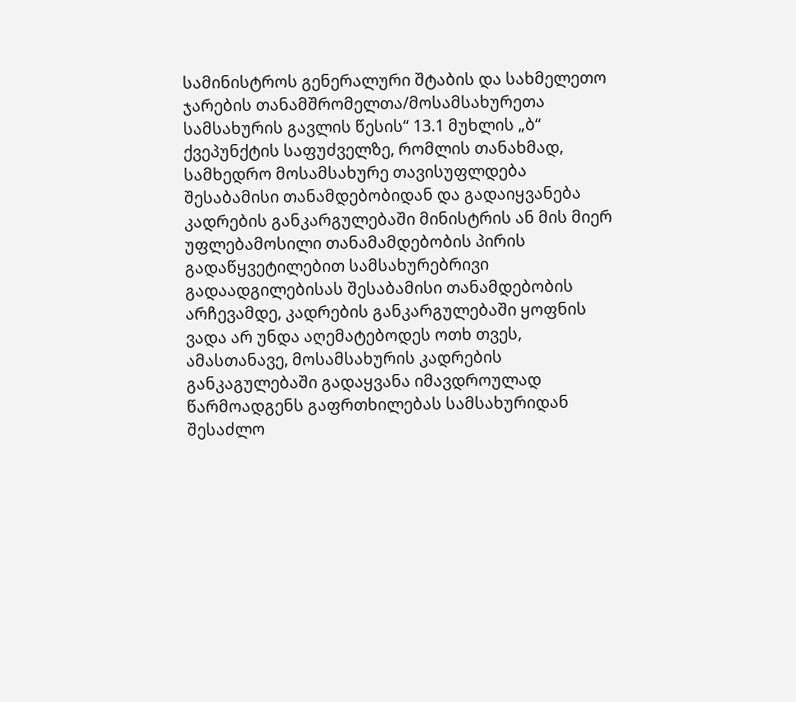სამინისტროს გენერალური შტაბის და სახმელეთო ჯარების თანამშრომელთა/მოსამსახურეთა სამსახურის გავლის წესის“ 13.1 მუხლის „ბ“ ქვეპუნქტის საფუძველზე, რომლის თანახმად, სამხედრო მოსამსახურე თავისუფლდება შესაბამისი თანამდებობიდან და გადაიყვანება კადრების განკარგულებაში მინისტრის ან მის მიერ უფლებამოსილი თანამამდებობის პირის გადაწყვეტილებით სამსახურებრივი გადაადგილებისას შესაბამისი თანამდებობის არჩევამდე, კადრების განკარგულებაში ყოფნის ვადა არ უნდა აღემატებოდეს ოთხ თვეს, ამასთანავე, მოსამსახურის კადრების განკაგულებაში გადაყვანა იმავდროულად წარმოადგენს გაფრთხილებას სამსახურიდან შესაძლო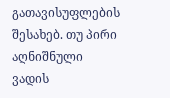გათავისუფლების შესახებ. თუ პირი აღნიშნული ვადის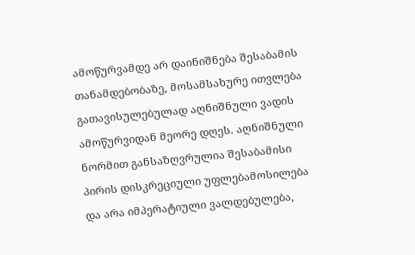ამოწურვამდე არ დაინიშნება შესაბამის თანამდებობაზე, მოსამსახურე ითვლება გათავისულებულად აღნიშნული ვადის ამოწურვიდან მეორე დღეს. აღნიშნული ნორმით განსაზღვრულია შესაბამისი პირის დისკრეციული უფლებამოსილება და არა იმპერატიული ვალდებულება,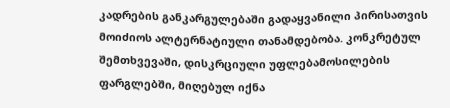კადრების განკარგულებაში გადაყვანილი პირისათვის მოიძიოს ალტერნატიული თანამდებობა. კონკრეტულ შემთხვევაში, დისკრციული უფლებამოსილების ფარგლებში, მიღებულ იქნა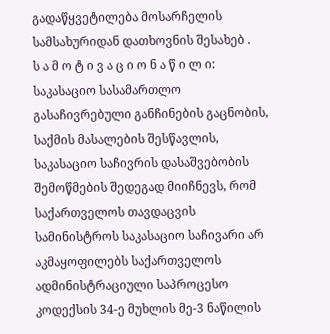გადაწყვეტილება მოსარჩელის სამსახურიდან დათხოვნის შესახებ .
ს ა მ ო ტ ი ვ ა ც ი ო ნ ა წ ი ლ ი:
საკასაციო სასამართლო გასაჩივრებული განჩინების გაცნობის, საქმის მასალების შესწავლის, საკასაციო საჩივრის დასაშვებობის შემოწმების შედეგად მიიჩნევს, რომ საქართველოს თავდაცვის სამინისტროს საკასაციო საჩივარი არ აკმაყოფილებს საქართველოს ადმინისტრაციული საპროცესო კოდექსის 34-ე მუხლის მე-3 ნაწილის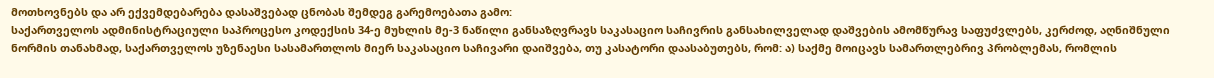მოთხოვნებს და არ ექვემდებარება დასაშვებად ცნობას შემდეგ გარემოებათა გამო:
საქართველოს ადმინისტრაციული საპროცესო კოდექსის 34-ე მუხლის მე-3 ნაწილი განსაზღვრავს საკასაციო საჩივრის განსახილველად დაშვების ამომწურავ საფუძვლებს, კერძოდ, აღნიშნული ნორმის თანახმად, საქართველოს უზენაესი სასამართლოს მიერ საკასაციო საჩივარი დაიშვება, თუ კასატორი დაასაბუთებს, რომ: ა) საქმე მოიცავს სამართლებრივ პრობლემას, რომლის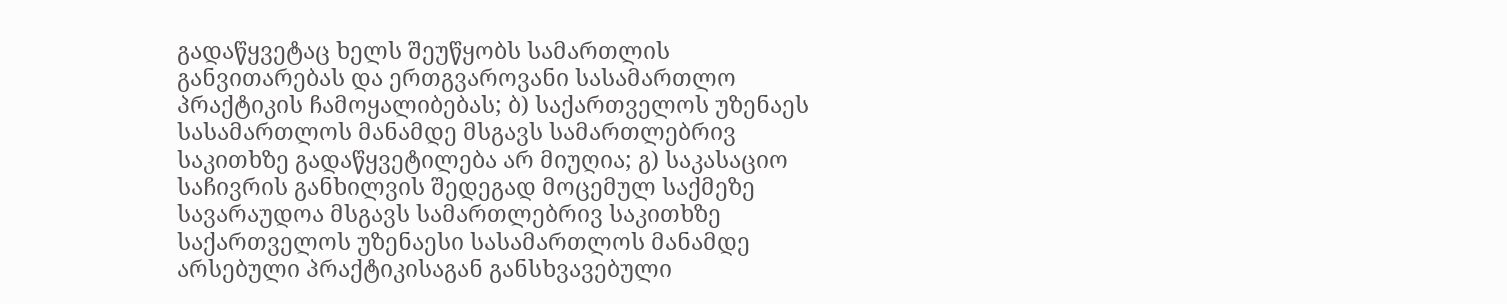გადაწყვეტაც ხელს შეუწყობს სამართლის განვითარებას და ერთგვაროვანი სასამართლო პრაქტიკის ჩამოყალიბებას; ბ) საქართველოს უზენაეს სასამართლოს მანამდე მსგავს სამართლებრივ საკითხზე გადაწყვეტილება არ მიუღია; გ) საკასაციო საჩივრის განხილვის შედეგად მოცემულ საქმეზე სავარაუდოა მსგავს სამართლებრივ საკითხზე საქართველოს უზენაესი სასამართლოს მანამდე არსებული პრაქტიკისაგან განსხვავებული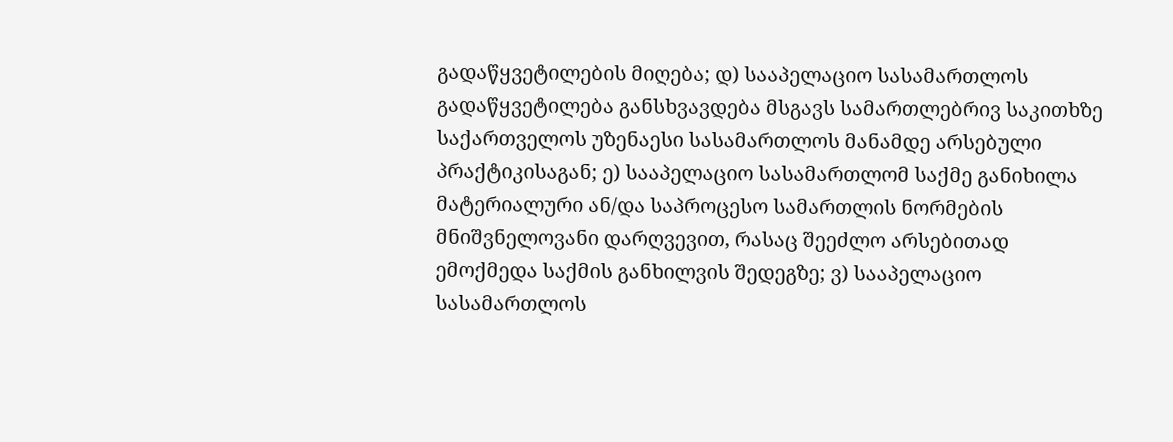გადაწყვეტილების მიღება; დ) სააპელაციო სასამართლოს გადაწყვეტილება განსხვავდება მსგავს სამართლებრივ საკითხზე საქართველოს უზენაესი სასამართლოს მანამდე არსებული პრაქტიკისაგან; ე) სააპელაციო სასამართლომ საქმე განიხილა მატერიალური ან/და საპროცესო სამართლის ნორმების მნიშვნელოვანი დარღვევით, რასაც შეეძლო არსებითად ემოქმედა საქმის განხილვის შედეგზე; ვ) სააპელაციო სასამართლოს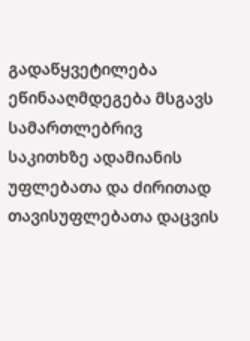გადაწყვეტილება ეწინააღმდეგება მსგავს სამართლებრივ საკითხზე ადამიანის უფლებათა და ძირითად თავისუფლებათა დაცვის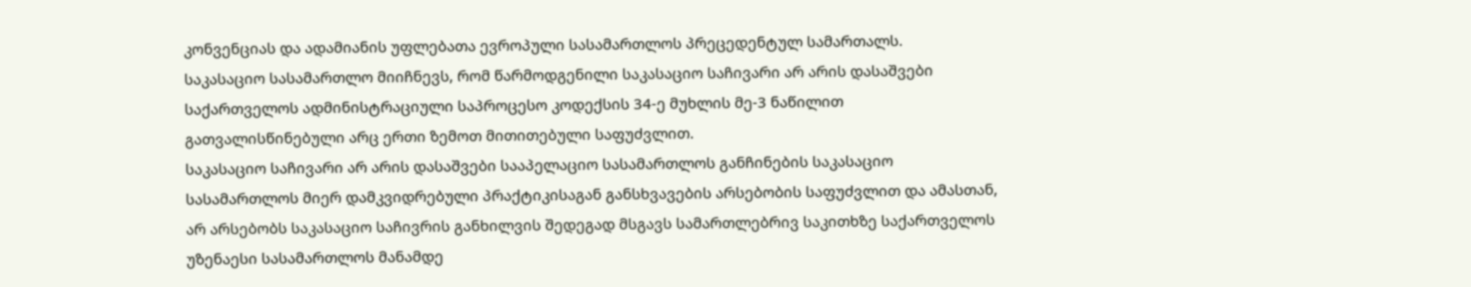კონვენციას და ადამიანის უფლებათა ევროპული სასამართლოს პრეცედენტულ სამართალს.
საკასაციო სასამართლო მიიჩნევს, რომ წარმოდგენილი საკასაციო საჩივარი არ არის დასაშვები საქართველოს ადმინისტრაციული საპროცესო კოდექსის 34-ე მუხლის მე-3 ნაწილით გათვალისწინებული არც ერთი ზემოთ მითითებული საფუძვლით.
საკასაციო საჩივარი არ არის დასაშვები სააპელაციო სასამართლოს განჩინების საკასაციო სასამართლოს მიერ დამკვიდრებული პრაქტიკისაგან განსხვავების არსებობის საფუძვლით და ამასთან, არ არსებობს საკასაციო საჩივრის განხილვის შედეგად მსგავს სამართლებრივ საკითხზე საქართველოს უზენაესი სასამართლოს მანამდე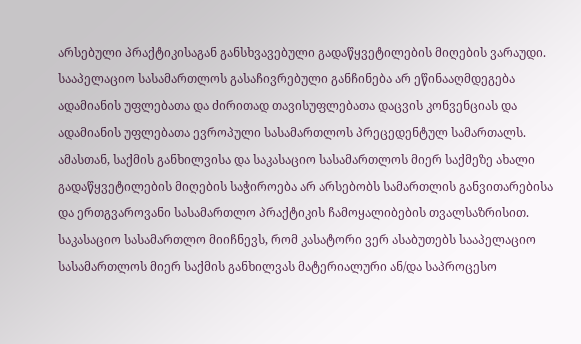არსებული პრაქტიკისაგან განსხვავებული გადაწყვეტილების მიღების ვარაუდი. სააპელაციო სასამართლოს გასაჩივრებული განჩინება არ ეწინააღმდეგება ადამიანის უფლებათა და ძირითად თავისუფლებათა დაცვის კონვენციას და ადამიანის უფლებათა ევროპული სასამართლოს პრეცედენტულ სამართალს. ამასთან, საქმის განხილვისა და საკასაციო სასამართლოს მიერ საქმეზე ახალი გადაწყვეტილების მიღების საჭიროება არ არსებობს სამართლის განვითარებისა და ერთგვაროვანი სასამართლო პრაქტიკის ჩამოყალიბების თვალსაზრისით.
საკასაციო სასამართლო მიიჩნევს, რომ კასატორი ვერ ასაბუთებს სააპელაციო სასამართლოს მიერ საქმის განხილვას მატერიალური ან/და საპროცესო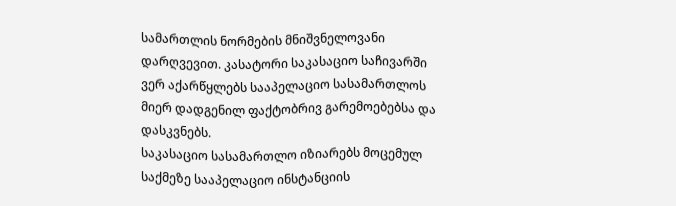სამართლის ნორმების მნიშვნელოვანი დარღვევით. კასატორი საკასაციო საჩივარში ვერ აქარწყლებს სააპელაციო სასამართლოს მიერ დადგენილ ფაქტობრივ გარემოებებსა და დასკვნებს.
საკასაციო სასამართლო იზიარებს მოცემულ საქმეზე სააპელაციო ინსტანციის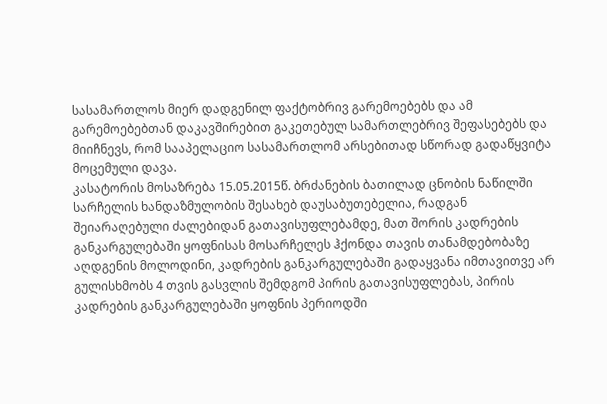სასამართლოს მიერ დადგენილ ფაქტობრივ გარემოებებს და ამ გარემოებებთან დაკავშირებით გაკეთებულ სამართლებრივ შეფასებებს და მიიჩნევს, რომ სააპელაციო სასამართლომ არსებითად სწორად გადაწყვიტა მოცემული დავა.
კასატორის მოსაზრება 15.05.2015წ. ბრძანების ბათილად ცნობის ნაწილში სარჩელის ხანდაზმულობის შესახებ დაუსაბუთებელია, რადგან შეიარაღებული ძალებიდან გათავისუფლებამდე, მათ შორის კადრების განკარგულებაში ყოფნისას მოსარჩელეს ჰქონდა თავის თანამდებობაზე აღდგენის მოლოდინი, კადრების განკარგულებაში გადაყვანა იმთავითვე არ გულისხმობს 4 თვის გასვლის შემდგომ პირის გათავისუფლებას, პირის კადრების განკარგულებაში ყოფნის პერიოდში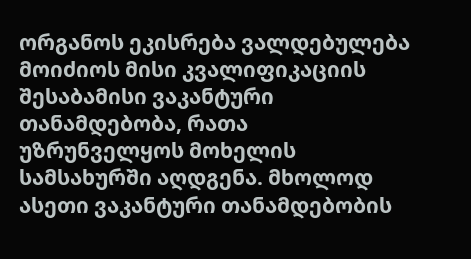ორგანოს ეკისრება ვალდებულება მოიძიოს მისი კვალიფიკაციის შესაბამისი ვაკანტური თანამდებობა, რათა უზრუნველყოს მოხელის სამსახურში აღდგენა. მხოლოდ ასეთი ვაკანტური თანამდებობის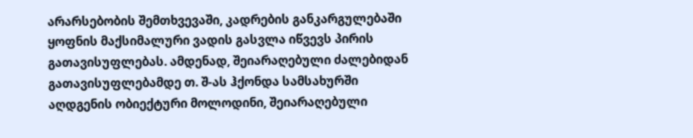არარსებობის შემთხვევაში, კადრების განკარგულებაში ყოფნის მაქსიმალური ვადის გასვლა იწვევს პირის გათავისუფლებას. ამდენად, შეიარაღებული ძალებიდან გათავისუფლებამდე თ. შ-ას ჰქონდა სამსახურში აღდგენის ობიექტური მოლოდინი, შეიარაღებული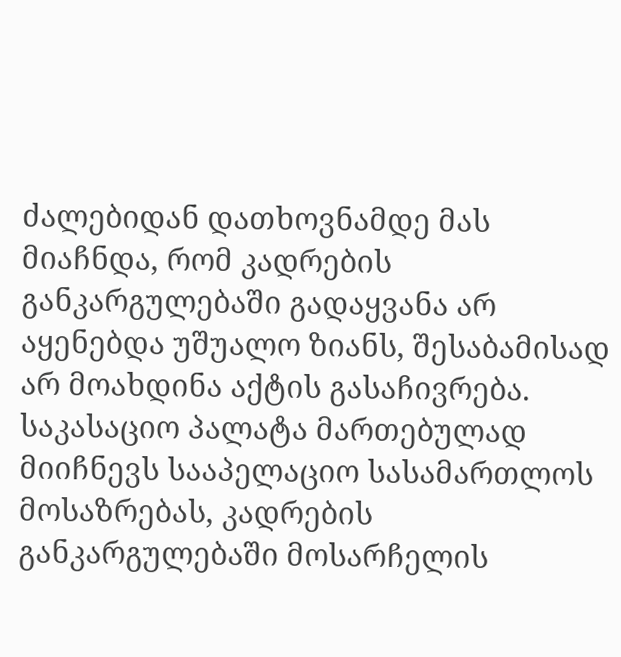ძალებიდან დათხოვნამდე მას მიაჩნდა, რომ კადრების განკარგულებაში გადაყვანა არ აყენებდა უშუალო ზიანს, შესაბამისად არ მოახდინა აქტის გასაჩივრება.
საკასაციო პალატა მართებულად მიიჩნევს სააპელაციო სასამართლოს მოსაზრებას, კადრების განკარგულებაში მოსარჩელის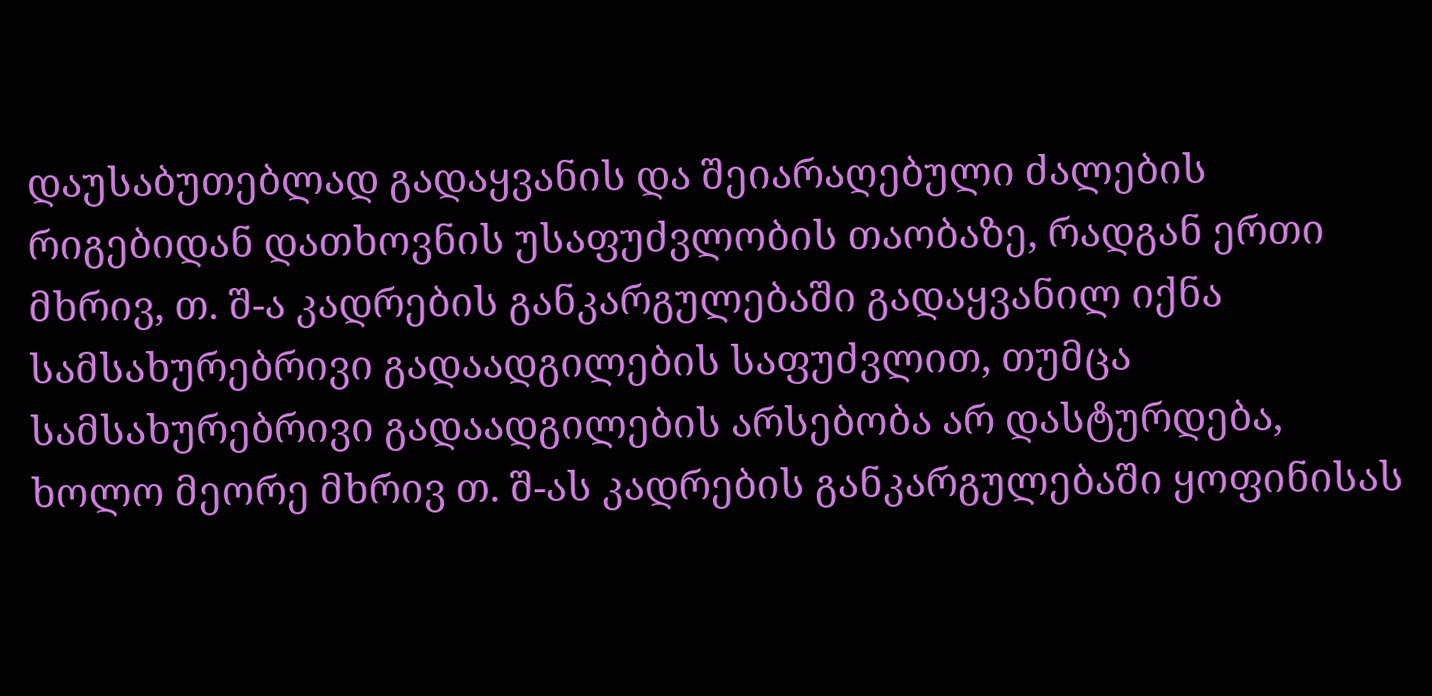დაუსაბუთებლად გადაყვანის და შეიარაღებული ძალების რიგებიდან დათხოვნის უსაფუძვლობის თაობაზე, რადგან ერთი მხრივ, თ. შ-ა კადრების განკარგულებაში გადაყვანილ იქნა სამსახურებრივი გადაადგილების საფუძვლით, თუმცა სამსახურებრივი გადაადგილების არსებობა არ დასტურდება, ხოლო მეორე მხრივ თ. შ-ას კადრების განკარგულებაში ყოფინისას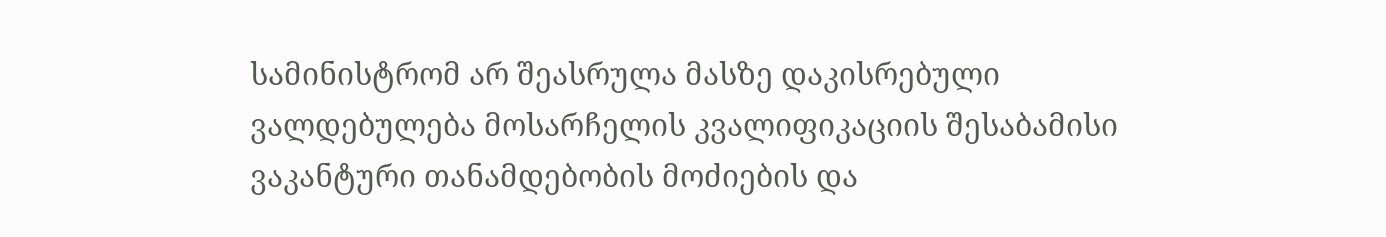სამინისტრომ არ შეასრულა მასზე დაკისრებული ვალდებულება მოსარჩელის კვალიფიკაციის შესაბამისი ვაკანტური თანამდებობის მოძიების და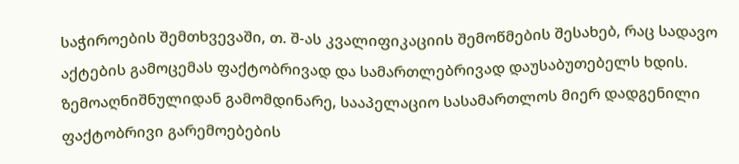საჭიროების შემთხვევაში, თ. შ-ას კვალიფიკაციის შემოწმების შესახებ, რაც სადავო აქტების გამოცემას ფაქტობრივად და სამართლებრივად დაუსაბუთებელს ხდის.
ზემოაღნიშნულიდან გამომდინარე, სააპელაციო სასამართლოს მიერ დადგენილი ფაქტობრივი გარემოებების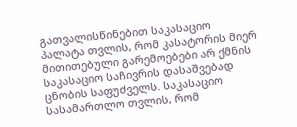გათვალისწინებით საკასაციო პალატა თვლის, რომ კასატორის მიერ მითითებული გარემოებები არ ქმნის საკასაციო საჩივრის დასაშვებად ცნობის საფუძველს. საკასაციო სასამართლო თვლის, რომ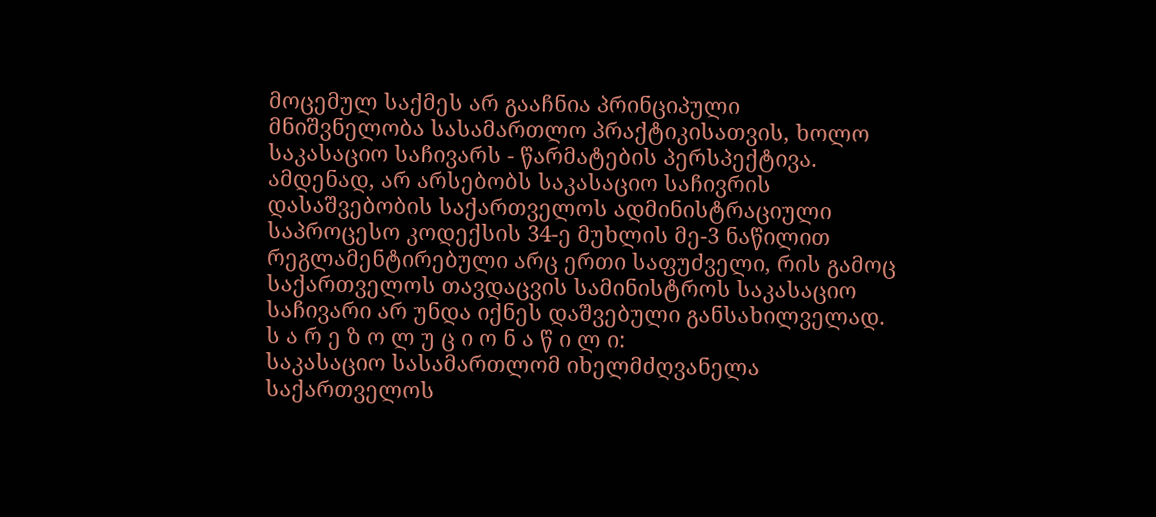მოცემულ საქმეს არ გააჩნია პრინციპული მნიშვნელობა სასამართლო პრაქტიკისათვის, ხოლო საკასაციო საჩივარს - წარმატების პერსპექტივა. ამდენად, არ არსებობს საკასაციო საჩივრის დასაშვებობის საქართველოს ადმინისტრაციული საპროცესო კოდექსის 34-ე მუხლის მე-3 ნაწილით რეგლამენტირებული არც ერთი საფუძველი, რის გამოც საქართველოს თავდაცვის სამინისტროს საკასაციო საჩივარი არ უნდა იქნეს დაშვებული განსახილველად.
ს ა რ ე ზ ო ლ უ ც ი ო ნ ა წ ი ლ ი:
საკასაციო სასამართლომ იხელმძღვანელა საქართველოს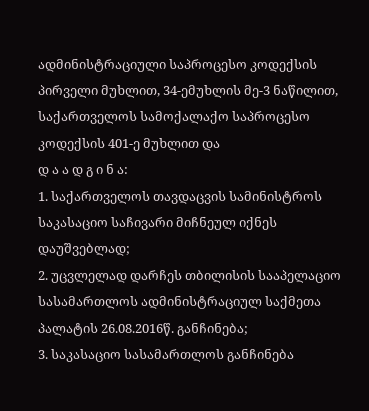ადმინისტრაციული საპროცესო კოდექსის პირველი მუხლით, 34-ემუხლის მე-3 ნაწილით, საქართველოს სამოქალაქო საპროცესო კოდექსის 401-ე მუხლით და
დ ა ა დ გ ი ნ ა:
1. საქართველოს თავდაცვის სამინისტროს საკასაციო საჩივარი მიჩნეულ იქნეს დაუშვებლად;
2. უცვლელად დარჩეს თბილისის სააპელაციო სასამართლოს ადმინისტრაციულ საქმეთა პალატის 26.08.2016წ. განჩინება;
3. საკასაციო სასამართლოს განჩინება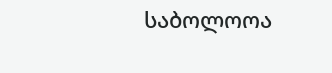საბოლოოა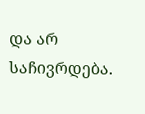და არ საჩივრდება.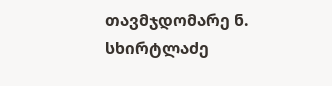თავმჯდომარე ნ. სხირტლაძე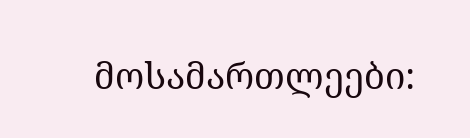მოსამართლეები: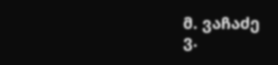მ. ვაჩაძე
ვ.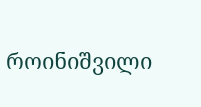როინიშვილი